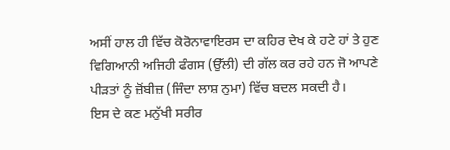ਅਸੀਂ ਹਾਲ ਹੀ ਵਿੱਚ ਕੋਰੋਨਾਵਾਇਰਸ ਦਾ ਕਹਿਰ ਦੇਖ ਕੇ ਹਟੇ ਹਾਂ ਤੇ ਹੁਣ ਵਿਗਿਆਨੀ ਅਜਿਹੀ ਫੰਗਸ (ਉੱਲੀ) ਦੀ ਗੱਲ ਕਰ ਰਹੇ ਹਨ ਜੋ ਆਪਣੇ ਪੀੜਤਾਂ ਨੂੰ ਜ਼ੋਂਬੀਜ਼ (ਜਿੰਦਾ ਲਾਸ਼ ਨੁਮਾ) ਵਿੱਚ ਬਦਲ ਸਕਦੀ ਹੈ।
ਇਸ ਦੇ ਕਣ ਮਨੁੱਖੀ ਸਰੀਰ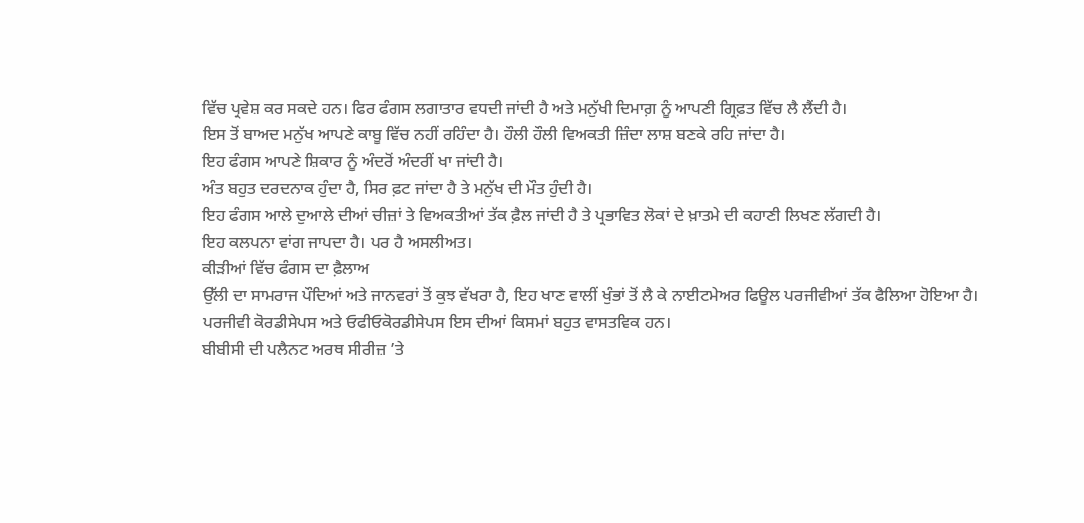ਵਿੱਚ ਪ੍ਰਵੇਸ਼ ਕਰ ਸਕਦੇ ਹਨ। ਫਿਰ ਫੰਗਸ ਲਗਾਤਾਰ ਵਧਦੀ ਜਾਂਦੀ ਹੈ ਅਤੇ ਮਨੁੱਖੀ ਦਿਮਾਗ਼ ਨੂੰ ਆਪਣੀ ਗ੍ਰਿਫ਼ਤ ਵਿੱਚ ਲੈ ਲੈਂਦੀ ਹੈ।
ਇਸ ਤੋਂ ਬਾਅਦ ਮਨੁੱਖ ਆਪਣੇ ਕਾਬੂ ਵਿੱਚ ਨਹੀਂ ਰਹਿੰਦਾ ਹੈ। ਹੌਲੀ ਹੌਲੀ ਵਿਅਕਤੀ ਜ਼ਿੰਦਾ ਲਾਸ਼ ਬਣਕੇ ਰਹਿ ਜਾਂਦਾ ਹੈ।
ਇਹ ਫੰਗਸ ਆਪਣੇ ਸ਼ਿਕਾਰ ਨੂੰ ਅੰਦਰੋਂ ਅੰਦਰੀਂ ਖਾ ਜਾਂਦੀ ਹੈ।
ਅੰਤ ਬਹੁਤ ਦਰਦਨਾਕ ਹੁੰਦਾ ਹੈ, ਸਿਰ ਫ਼ਟ ਜਾਂਦਾ ਹੈ ਤੇ ਮਨੁੱਖ ਦੀ ਮੌਤ ਹੁੰਦੀ ਹੈ।
ਇਹ ਫੰਗਸ ਆਲੇ ਦੁਆਲੇ ਦੀਆਂ ਚੀਜ਼ਾਂ ਤੇ ਵਿਅਕਤੀਆਂ ਤੱਕ ਫ਼ੈਲ ਜਾਂਦੀ ਹੈ ਤੇ ਪ੍ਰਭਾਵਿਤ ਲੋਕਾਂ ਦੇ ਖ਼ਾਤਮੇ ਦੀ ਕਹਾਣੀ ਲਿਖਣ ਲੱਗਦੀ ਹੈ।
ਇਹ ਕਲਪਨਾ ਵਾਂਗ ਜਾਪਦਾ ਹੈ। ਪਰ ਹੈ ਅਸਲੀਅਤ।
ਕੀੜੀਆਂ ਵਿੱਚ ਫੰਗਸ ਦਾ ਫ਼ੈਲਾਅ
ਉੱਲੀ ਦਾ ਸਾਮਰਾਜ ਪੌਦਿਆਂ ਅਤੇ ਜਾਨਵਰਾਂ ਤੋਂ ਕੁਝ ਵੱਖਰਾ ਹੈ, ਇਹ ਖਾਣ ਵਾਲੀਂ ਖੁੰਭਾਂ ਤੋਂ ਲੈ ਕੇ ਨਾਈਟਮੇਅਰ ਫਿਊਲ ਪਰਜੀਵੀਆਂ ਤੱਕ ਫੈਲਿਆ ਹੋਇਆ ਹੈ।
ਪਰਜੀਵੀ ਕੋਰਡੀਸੇਪਸ ਅਤੇ ਓਫੀਓਕੋਰਡੀਸੇਪਸ ਇਸ ਦੀਆਂ ਕਿਸਮਾਂ ਬਹੁਤ ਵਾਸਤਵਿਕ ਹਨ।
ਬੀਬੀਸੀ ਦੀ ਪਲੈਨਟ ਅਰਥ ਸੀਰੀਜ਼ ’ਤੇ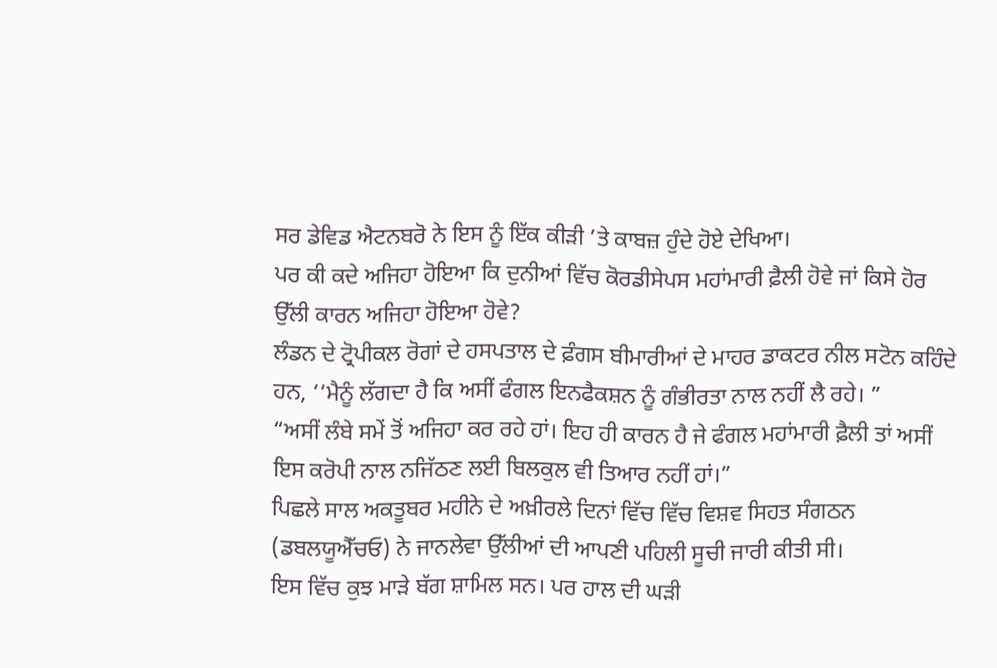ਸਰ ਡੇਵਿਡ ਐਟਨਬਰੋ ਨੇ ਇਸ ਨੂੰ ਇੱਕ ਕੀੜੀ ’ਤੇ ਕਾਬਜ਼ ਹੁੰਦੇ ਹੋਏ ਦੇਖਿਆ।
ਪਰ ਕੀ ਕਦੇ ਅਜਿਹਾ ਹੋਇਆ ਕਿ ਦੁਨੀਆਂ ਵਿੱਚ ਕੋਰਡੀਸੇਪਸ ਮਹਾਂਮਾਰੀ ਫ਼ੈਲੀ ਹੋਵੇ ਜਾਂ ਕਿਸੇ ਹੋਰ ਉੱਲੀ ਕਾਰਨ ਅਜਿਹਾ ਹੋਇਆ ਹੋਵੇ?
ਲੰਡਨ ਦੇ ਟ੍ਰੋਪੀਕਲ ਰੋਗਾਂ ਦੇ ਹਸਪਤਾਲ ਦੇ ਫ਼ੰਗਸ ਬੀਮਾਰੀਆਂ ਦੇ ਮਾਹਰ ਡਾਕਟਰ ਨੀਲ ਸਟੋਨ ਕਹਿੰਦੇ ਹਨ, ‘‘ਮੈਨੂੰ ਲੱਗਦਾ ਹੈ ਕਿ ਅਸੀਂ ਫੰਗਲ ਇਨਫੈਕਸ਼ਨ ਨੂੰ ਗੰਭੀਰਤਾ ਨਾਲ ਨਹੀਂ ਲੈ ਰਹੇ। ”
“ਅਸੀਂ ਲੰਬੇ ਸਮੇਂ ਤੋਂ ਅਜਿਹਾ ਕਰ ਰਹੇ ਹਾਂ। ਇਹ ਹੀ ਕਾਰਨ ਹੈ ਜੇ ਫੰਗਲ ਮਹਾਂਮਾਰੀ ਫ਼ੈਲੀ ਤਾਂ ਅਸੀਂ ਇਸ ਕਰੋਪੀ ਨਾਲ ਨਜਿੱਠਣ ਲਈ ਬਿਲਕੁਲ ਵੀ ਤਿਆਰ ਨਹੀਂ ਹਾਂ।”
ਪਿਛਲੇ ਸਾਲ ਅਕਤੂਬਰ ਮਹੀਨੇ ਦੇ ਅਖ਼ੀਰਲੇ ਦਿਨਾਂ ਵਿੱਚ ਵਿੱਚ ਵਿਸ਼ਵ ਸਿਹਤ ਸੰਗਠਨ (ਡਬਲਯੂਐੱਚਓ) ਨੇ ਜਾਨਲੇਵਾ ਉੱਲੀਆਂ ਦੀ ਆਪਣੀ ਪਹਿਲੀ ਸੂਚੀ ਜਾਰੀ ਕੀਤੀ ਸੀ।
ਇਸ ਵਿੱਚ ਕੁਝ ਮਾੜੇ ਬੱਗ ਸ਼ਾਮਿਲ ਸਨ। ਪਰ ਹਾਲ ਦੀ ਘੜੀ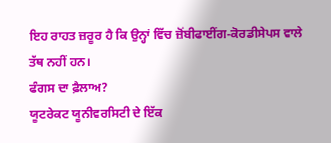ਇਹ ਰਾਹਤ ਜ਼ਰੂਰ ਹੈ ਕਿ ਉਨ੍ਹਾਂ ਵਿੱਚ ਜ਼ੋਂਬੀਫਾਈਂਗ-ਕੋਰਡੀਸੇਪਸ ਵਾਲੇ ਤੱਥ ਨਹੀਂ ਹਨ।
ਫੰਗਸ ਦਾ ਫ਼ੈਲਾਅ?
ਯੂਟਰੇਕਟ ਯੂਨੀਵਰਸਿਟੀ ਦੇ ਇੱਕ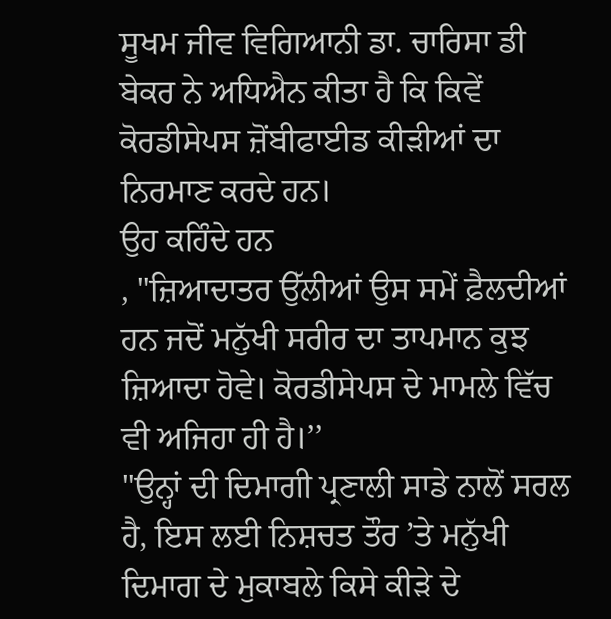ਸੂਖਮ ਜੀਵ ਵਿਗਿਆਨੀ ਡਾ. ਚਾਰਿਸਾ ਡੀ ਬੇਕਰ ਨੇ ਅਧਿਐਨ ਕੀਤਾ ਹੈ ਕਿ ਕਿਵੇਂ ਕੋਰਡੀਸੇਪਸ ਜ਼ੋਂਬੀਫਾਈਡ ਕੀੜੀਆਂ ਦਾ ਨਿਰਮਾਣ ਕਰਦੇ ਹਨ।
ਉਹ ਕਹਿੰਦੇ ਹਨ
, "ਜ਼ਿਆਦਾਤਰ ਉੱਲੀਆਂ ਉਸ ਸਮੇਂ ਫ਼ੈਲਦੀਆਂ ਹਨ ਜਦੋਂ ਮਨੁੱਖੀ ਸਰੀਰ ਦਾ ਤਾਪਮਾਨ ਕੁਝ ਜ਼ਿਆਦਾ ਹੋਵੇ। ਕੋਰਡੀਸੇਪਸ ਦੇ ਮਾਮਲੇ ਵਿੱਚ ਵੀ ਅਜਿਹਾ ਹੀ ਹੈ।’’
"ਉਨ੍ਹਾਂ ਦੀ ਦਿਮਾਗੀ ਪ੍ਰਣਾਲੀ ਸਾਡੇ ਨਾਲੋਂ ਸਰਲ ਹੈ, ਇਸ ਲਈ ਨਿਸ਼ਚਤ ਤੌਰ ’ਤੇ ਮਨੁੱਖੀ ਦਿਮਾਗ ਦੇ ਮੁਕਾਬਲੇ ਕਿਸੇ ਕੀੜੇ ਦੇ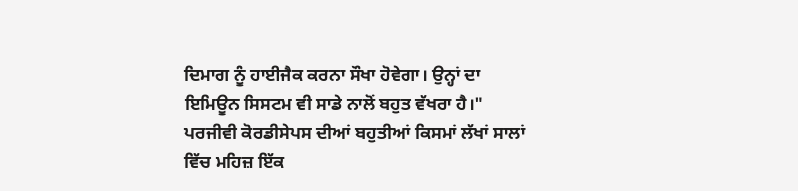ਦਿਮਾਗ ਨੂੰ ਹਾਈਜੈਕ ਕਰਨਾ ਸੌਖਾ ਹੋਵੇਗਾ। ਉਨ੍ਹਾਂ ਦਾ ਇਮਿਊਨ ਸਿਸਟਮ ਵੀ ਸਾਡੇ ਨਾਲੋਂ ਬਹੁਤ ਵੱਖਰਾ ਹੈ।"
ਪਰਜੀਵੀ ਕੋਰਡੀਸੇਪਸ ਦੀਆਂ ਬਹੁਤੀਆਂ ਕਿਸਮਾਂ ਲੱਖਾਂ ਸਾਲਾਂ ਵਿੱਚ ਮਹਿਜ਼ ਇੱਕ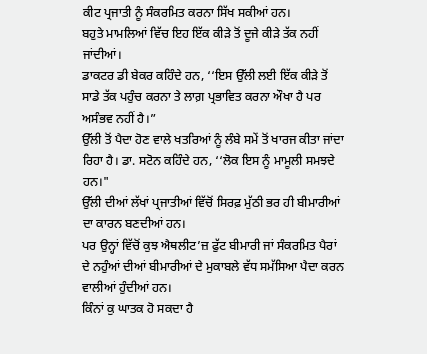ਕੀਟ ਪ੍ਰਜਾਤੀ ਨੂੰ ਸੰਕਰਮਿਤ ਕਰਨਾ ਸਿੱਖ ਸਕੀਆਂ ਹਨ।
ਬਹੁਤੇ ਮਾਮਲਿਆਂ ਵਿੱਚ ਇਹ ਇੱਕ ਕੀੜੇ ਤੋਂ ਦੂਜੇ ਕੀੜੇ ਤੱਕ ਨਹੀਂ ਜਾਂਦੀਆਂ।
ਡਾਕਟਰ ਡੀ ਬੇਕਰ ਕਹਿੰਦੇ ਹਨ, ‘‘ਇਸ ਉੱਲੀ ਲਈ ਇੱਕ ਕੀੜੇ ਤੋਂ ਸਾਡੇ ਤੱਕ ਪਹੁੰਚ ਕਰਨਾ ਤੇ ਲਾਗ਼ ਪ੍ਰਭਾਵਿਤ ਕਰਨਾ ਔਖਾ ਹੈ ਪਰ ਅਸੰਭਵ ਨਹੀਂ ਹੈ।”
ਉੱਲੀ ਤੋਂ ਪੈਦਾ ਹੋਣ ਵਾਲੇ ਖਤਰਿਆਂ ਨੂੰ ਲੰਬੇ ਸਮੇਂ ਤੋਂ ਖਾਰਜ ਕੀਤਾ ਜਾਂਦਾ ਰਿਹਾ ਹੈ। ਡਾ. ਸਟੋਨ ਕਹਿੰਦੇ ਹਨ, ‘‘ਲੋਕ ਇਸ ਨੂੰ ਮਾਮੂਲੀ ਸਮਝਦੇ ਹਨ।"
ਉੱਲੀ ਦੀਆਂ ਲੱਖਾਂ ਪ੍ਰਜਾਤੀਆਂ ਵਿੱਚੋਂ ਸਿਰਫ਼ ਮੁੱਠੀ ਭਰ ਹੀ ਬੀਮਾਰੀਆਂ ਦਾ ਕਾਰਨ ਬਣਦੀਆਂ ਹਨ।
ਪਰ ਉਨ੍ਹਾਂ ਵਿੱਚੋਂ ਕੁਝ ਐਥਲੀਟ’ਜ਼ ਫੁੱਟ ਬੀਮਾਰੀ ਜਾਂ ਸੰਕਰਮਿਤ ਪੈਰਾਂ ਦੇ ਨਹੁੰਆਂ ਦੀਆਂ ਬੀਮਾਰੀਆਂ ਦੇ ਮੁਕਾਬਲੇ ਵੱਧ ਸਮੱਸਿਆ ਪੈਦਾ ਕਰਨ ਵਾਲੀਆਂ ਹੁੰਦੀਆਂ ਹਨ।
ਕਿੰਨਾਂ ਕੁ ਘਾਤਕ ਹੋ ਸਕਦਾ ਹੈ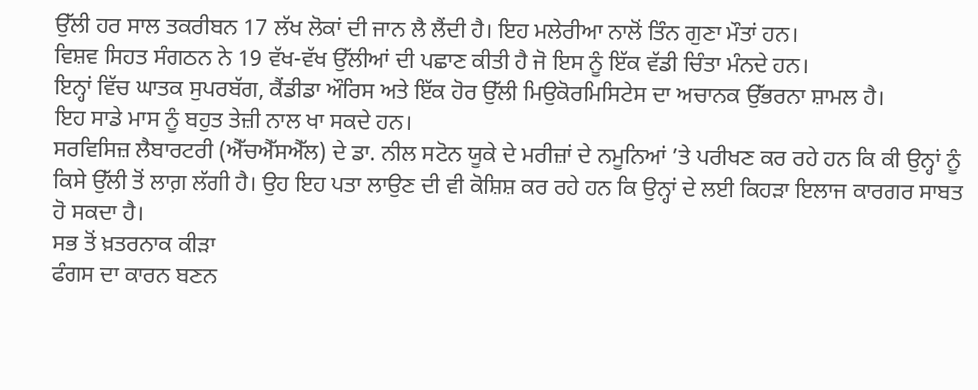ਉੱਲੀ ਹਰ ਸਾਲ ਤਕਰੀਬਨ 17 ਲੱਖ ਲੋਕਾਂ ਦੀ ਜਾਨ ਲੈ ਲੈਂਦੀ ਹੈ। ਇਹ ਮਲੇਰੀਆ ਨਾਲੋਂ ਤਿੰਨ ਗੁਣਾ ਮੌਤਾਂ ਹਨ।
ਵਿਸ਼ਵ ਸਿਹਤ ਸੰਗਠਨ ਨੇ 19 ਵੱਖ-ਵੱਖ ਉੱਲੀਆਂ ਦੀ ਪਛਾਣ ਕੀਤੀ ਹੈ ਜੋ ਇਸ ਨੂੰ ਇੱਕ ਵੱਡੀ ਚਿੰਤਾ ਮੰਨਦੇ ਹਨ।
ਇਨ੍ਹਾਂ ਵਿੱਚ ਘਾਤਕ ਸੁਪਰਬੱਗ, ਕੈਂਡੀਡਾ ਔਰਿਸ ਅਤੇ ਇੱਕ ਹੋਰ ਉੱਲੀ ਮਿਉਕੋਰਮਿਸਿਟੇਸ ਦਾ ਅਚਾਨਕ ਉੱਭਰਨਾ ਸ਼ਾਮਲ ਹੈ।
ਇਹ ਸਾਡੇ ਮਾਸ ਨੂੰ ਬਹੁਤ ਤੇਜ਼ੀ ਨਾਲ ਖਾ ਸਕਦੇ ਹਨ।
ਸਰਵਿਸਿਜ਼ ਲੈਬਾਰਟਰੀ (ਐੱਚਐੱਸਐੱਲ) ਦੇ ਡਾ. ਨੀਲ ਸਟੋਨ ਯੂਕੇ ਦੇ ਮਰੀਜ਼ਾਂ ਦੇ ਨਮੂਨਿਆਂ ’ਤੇ ਪਰੀਖਣ ਕਰ ਰਹੇ ਹਨ ਕਿ ਕੀ ਉਨ੍ਹਾਂ ਨੂੰ ਕਿਸੇ ਉੱਲੀ ਤੋਂ ਲਾਗ਼ ਲੱਗੀ ਹੈ। ਉਹ ਇਹ ਪਤਾ ਲਾਉਣ ਦੀ ਵੀ ਕੋਸ਼ਿਸ਼ ਕਰ ਰਹੇ ਹਨ ਕਿ ਉਨ੍ਹਾਂ ਦੇ ਲਈ ਕਿਹੜਾ ਇਲਾਜ ਕਾਰਗਰ ਸਾਬਤ ਹੋ ਸਕਦਾ ਹੈ।
ਸਭ ਤੋਂ ਖ਼ਤਰਨਾਕ ਕੀੜਾ
ਫੰਗਸ ਦਾ ਕਾਰਨ ਬਣਨ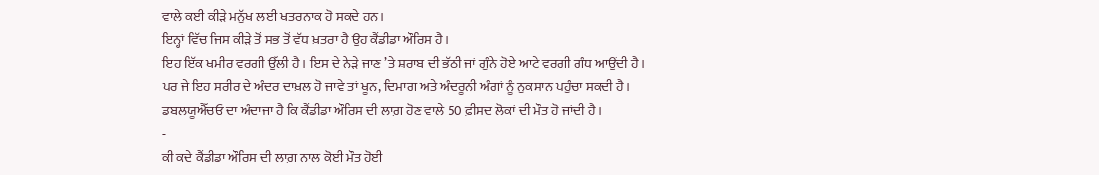ਵਾਲੇ ਕਈ ਕੀੜੇ ਮਨੁੱਖ ਲਈ ਖਤਰਨਾਕ ਹੋ ਸਕਦੇ ਹਨ।
ਇਨ੍ਹਾਂ ਵਿੱਚ ਜਿਸ ਕੀੜੇ ਤੋਂ ਸਭ ਤੋਂ ਵੱਧ ਖ਼ਤਰਾ ਹੈ ਉਹ ਕੈਂਡੀਡਾ ਔਰਿਸ ਹੈ।
ਇਹ ਇੱਕ ਖਮੀਰ ਵਰਗੀ ਉੱਲੀ ਹੈ। ਇਸ ਦੇ ਨੇੜੇ ਜਾਣ ’ਤੇ ਸ਼ਰਾਬ ਦੀ ਭੱਠੀ ਜਾਂ ਗੁੰਨੇ ਹੋਏ ਆਟੇ ਵਰਗੀ ਗੰਧ ਆਉਂਦੀ ਹੈ।
ਪਰ ਜੇ ਇਹ ਸਰੀਰ ਦੇ ਅੰਦਰ ਦਾਖ਼ਲ ਹੋ ਜਾਵੇ ਤਾਂ ਖੂਨ, ਦਿਮਾਗ ਅਤੇ ਅੰਦਰੂਨੀ ਅੰਗਾਂ ਨੂੰ ਨੁਕਸਾਨ ਪਹੁੰਚਾ ਸਕਦੀ ਹੈ।
ਡਬਲਯੂਐੱਚਓ ਦਾ ਅੰਦਾਜਾ ਹੈ ਕਿ ਕੈਂਡੀਡਾ ਔਰਿਸ ਦੀ ਲਾਗ਼ ਹੋਣ ਵਾਲੇ 50 ਫ਼ੀਸਦ ਲੋਕਾਂ ਦੀ ਮੌਤ ਹੋ ਜਾਂਦੀ ਹੈ।
-
ਕੀ ਕਦੇ ਕੈਂਡੀਡਾ ਔਰਿਸ ਦੀ ਲਾਗ਼ ਨਾਲ ਕੋਈ ਮੌਤ ਹੋਈ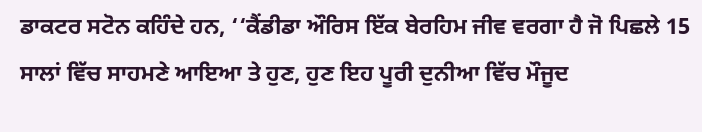ਡਾਕਟਰ ਸਟੋਨ ਕਹਿੰਦੇ ਹਨ, ‘‘ਕੈਂਡੀਡਾ ਔਰਿਸ ਇੱਕ ਬੇਰਹਿਮ ਜੀਵ ਵਰਗਾ ਹੈ ਜੋ ਪਿਛਲੇ 15 ਸਾਲਾਂ ਵਿੱਚ ਸਾਹਮਣੇ ਆਇਆ ਤੇ ਹੁਣ, ਹੁਣ ਇਹ ਪੂਰੀ ਦੁਨੀਆ ਵਿੱਚ ਮੌਜੂਦ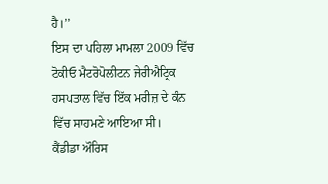ਹੈ।’’
ਇਸ ਦਾ ਪਹਿਲਾ ਮਾਮਲਾ 2009 ਵਿੱਚ ਟੋਕੀਓ ਮੈਟਰੋਪੋਲੀਟਨ ਜੇਰੀਐਟ੍ਰਿਕ ਹਸਪਤਾਲ ਵਿੱਚ ਇੱਕ ਮਰੀਜ਼ ਦੇ ਕੰਨ ਵਿੱਚ ਸਾਹਮਣੇ ਆਇਆ ਸੀ।
ਕੈਂਡੀਡਾ ਔਰਿਸ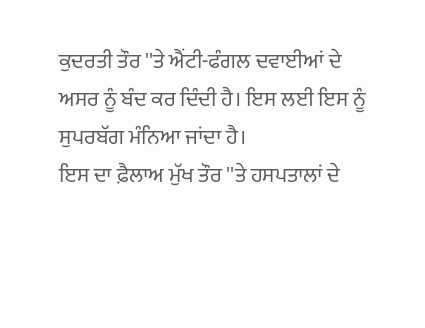ਕੁਦਰਤੀ ਤੌਰ ''ਤੇ ਐਂਟੀ-ਫੰਗਲ ਦਵਾਈਆਂ ਦੇ ਅਸਰ ਨੂੰ ਬੰਦ ਕਰ ਦਿੰਦੀ ਹੈ। ਇਸ ਲਈ ਇਸ ਨੂੰ ਸੁਪਰਬੱਗ ਮੰਨਿਆ ਜਾਂਦਾ ਹੈ।
ਇਸ ਦਾ ਫ਼ੈਲਾਅ ਮੁੱਖ ਤੌਰ ''ਤੇ ਹਸਪਤਾਲਾਂ ਦੇ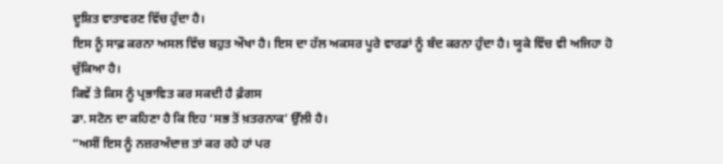ਦੂਸ਼ਿਤ ਵਾਤਾਵਰਣ ਵਿੱਚ ਹੁੰਦਾ ਹੈ।
ਇਸ ਨੂੰ ਸਾਫ਼ ਕਰਨਾ ਅਸਲ ਵਿੱਚ ਬਹੁਤ ਔਖਾ ਹੈ। ਇਸ ਦਾ ਹੱਲ ਅਕਸਰ ਪੂਰੇ ਵਾਰਡਾਂ ਨੂੰ ਬੰਦ ਕਰਨਾ ਹੁੰਦਾ ਹੈ। ਯੂਕੇ ਵਿੱਚ ਵੀ ਅਜਿਹਾ ਹੋ ਚੁੱਕਿਆ ਹੈ।
ਕਿਵੇਂ ਤੇ ਕਿਸ ਨੂੰ ਪ੍ਰਭਾਵਿਤ ਕਰ ਸਕਦੀ ਹੈ ਫ਼ੰਗਸ
ਡਾ. ਸਟੋਨ ਦਾ ਕਹਿਣਾ ਹੈ ਕਿ ਇਹ ‘ਸਭ ਤੋਂ ਖ਼ਤਰਨਾਕ’ ਉੱਲੀ ਹੈ।
“ਅਸੀਂ ਇਸ ਨੂੰ ਨਜ਼ਰਅੰਦਾਜ਼ ਤਾਂ ਕਰ ਰਹੇ ਹਾਂ ਪਰ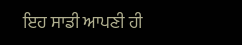ਇਹ ਸਾਡੀ ਆਪਣੀ ਹੀ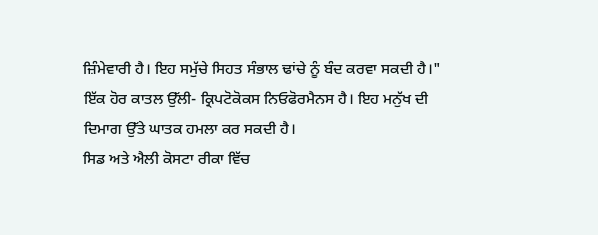ਜ਼ਿੰਮੇਵਾਰੀ ਹੈ। ਇਹ ਸਮੁੱਚੇ ਸਿਹਤ ਸੰਭਾਲ ਢਾਂਚੇ ਨੂੰ ਬੰਦ ਕਰਵਾ ਸਕਦੀ ਹੈ।"
ਇੱਕ ਹੋਰ ਕਾਤਲ ਉੱਲੀ- ਕ੍ਰਿਪਟੋਕੋਕਸ ਨਿਓਫੋਰਮੈਨਸ ਹੈ। ਇਹ ਮਨੁੱਖ ਦੀ ਦਿਮਾਗ ਉੱਤੇ ਘਾਤਕ ਹਮਲਾ ਕਰ ਸਕਦੀ ਹੈ।
ਸਿਡ ਅਤੇ ਐਲੀ ਕੋਸਟਾ ਰੀਕਾ ਵਿੱਚ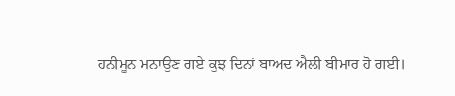ਹਨੀਮੂਨ ਮਨਾਉਣ ਗਏ ਕੁਝ ਦਿਨਾਂ ਬਾਅਦ ਐਲੀ ਬੀਮਾਰ ਹੋ ਗਈ।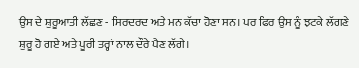ਉਸ ਦੇ ਸ਼ੁਰੂਆਤੀ ਲੱਛਣ - ਸਿਰਦਰਦ ਅਤੇ ਮਨ ਕੱਚਾ ਹੋਣਾ ਸਨ। ਪਰ ਫਿਰ ਉਸ ਨੂੰ ਝਟਕੇ ਲੱਗਣੇ ਸ਼ੁਰੂ ਹੋ ਗਏ ਅਤੇ ਪੂਰੀ ਤਰ੍ਹਾਂ ਨਾਲ ਦੌਰੇ ਪੈਣ ਲੱਗੇ।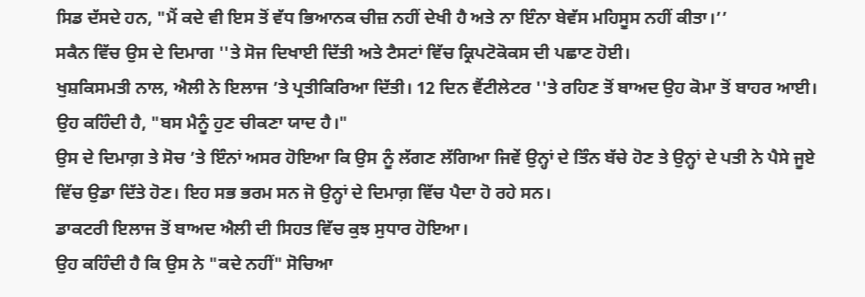ਸਿਡ ਦੱਸਦੇ ਹਨ, "ਮੈਂ ਕਦੇ ਵੀ ਇਸ ਤੋਂ ਵੱਧ ਭਿਆਨਕ ਚੀਜ਼ ਨਹੀਂ ਦੇਖੀ ਹੈ ਅਤੇ ਨਾ ਇੰਨਾ ਬੇਵੱਸ ਮਹਿਸੂਸ ਨਹੀਂ ਕੀਤਾ।’’
ਸਕੈਨ ਵਿੱਚ ਉਸ ਦੇ ਦਿਮਾਗ ''ਤੇ ਸੋਜ ਦਿਖਾਈ ਦਿੱਤੀ ਅਤੇ ਟੈਸਟਾਂ ਵਿੱਚ ਕ੍ਰਿਪਟੋਕੋਕਸ ਦੀ ਪਛਾਣ ਹੋਈ।
ਖੁਸ਼ਕਿਸਮਤੀ ਨਾਲ, ਐਲੀ ਨੇ ਇਲਾਜ ’ਤੇ ਪ੍ਰਤੀਕਿਰਿਆ ਦਿੱਤੀ। 12 ਦਿਨ ਵੈਂਟੀਲੇਟਰ ''ਤੇ ਰਹਿਣ ਤੋਂ ਬਾਅਦ ਉਹ ਕੋਮਾ ਤੋਂ ਬਾਹਰ ਆਈ।
ਉਹ ਕਹਿੰਦੀ ਹੈ, "ਬਸ ਮੈਨੂੰ ਹੁਣ ਚੀਕਣਾ ਯਾਦ ਹੈ।"
ਉਸ ਦੇ ਦਿਮਾਗ਼ ਤੇ ਸੋਚ ’ਤੇ ਇੰਨਾਂ ਅਸਰ ਹੋਇਆ ਕਿ ਉਸ ਨੂੰ ਲੱਗਣ ਲੱਗਿਆ ਜਿਵੇਂ ਉਨ੍ਹਾਂ ਦੇ ਤਿੰਨ ਬੱਚੇ ਹੋਣ ਤੇ ਉਨ੍ਹਾਂ ਦੇ ਪਤੀ ਨੇ ਪੈਸੇ ਜੂਏ ਵਿੱਚ ਉਡਾ ਦਿੱਤੇ ਹੋਣ। ਇਹ ਸਭ ਭਰਮ ਸਨ ਜੋ ਉਨ੍ਹਾਂ ਦੇ ਦਿਮਾਗ਼ ਵਿੱਚ ਪੈਦਾ ਹੋ ਰਹੇ ਸਨ।
ਡਾਕਟਰੀ ਇਲਾਜ ਤੋਂ ਬਾਅਦ ਐਲੀ ਦੀ ਸਿਹਤ ਵਿੱਚ ਕੁਝ ਸੁਧਾਰ ਹੋਇਆ।
ਉਹ ਕਹਿੰਦੀ ਹੈ ਕਿ ਉਸ ਨੇ "ਕਦੇ ਨਹੀਂ" ਸੋਚਿਆ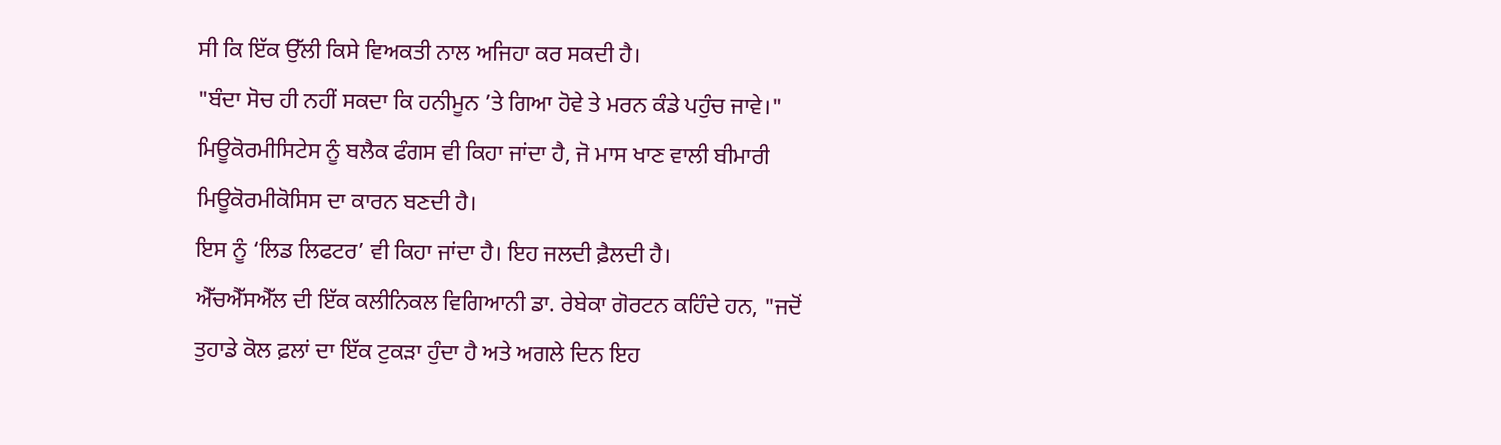ਸੀ ਕਿ ਇੱਕ ਉੱਲੀ ਕਿਸੇ ਵਿਅਕਤੀ ਨਾਲ ਅਜਿਹਾ ਕਰ ਸਕਦੀ ਹੈ।
"ਬੰਦਾ ਸੋਚ ਹੀ ਨਹੀਂ ਸਕਦਾ ਕਿ ਹਨੀਮੂਨ ’ਤੇ ਗਿਆ ਹੋਵੇ ਤੇ ਮਰਨ ਕੰਡੇ ਪਹੁੰਚ ਜਾਵੇ।"
ਮਿਊਕੋਰਮੀਸਿਟੇਸ ਨੂੰ ਬਲੈਕ ਫੰਗਸ ਵੀ ਕਿਹਾ ਜਾਂਦਾ ਹੈ, ਜੋ ਮਾਸ ਖਾਣ ਵਾਲੀ ਬੀਮਾਰੀ ਮਿਊਕੋਰਮੀਕੋਸਿਸ ਦਾ ਕਾਰਨ ਬਣਦੀ ਹੈ।
ਇਸ ਨੂੰ ‘ਲਿਡ ਲਿਫਟਰ’ ਵੀ ਕਿਹਾ ਜਾਂਦਾ ਹੈ। ਇਹ ਜਲਦੀ ਫ਼ੈਲਦੀ ਹੈ।
ਐੱਚਐੱਸਐੱਲ ਦੀ ਇੱਕ ਕਲੀਨਿਕਲ ਵਿਗਿਆਨੀ ਡਾ. ਰੇਬੇਕਾ ਗੋਰਟਨ ਕਹਿੰਦੇ ਹਨ, "ਜਦੋਂ ਤੁਹਾਡੇ ਕੋਲ ਫ਼ਲਾਂ ਦਾ ਇੱਕ ਟੁਕੜਾ ਹੁੰਦਾ ਹੈ ਅਤੇ ਅਗਲੇ ਦਿਨ ਇਹ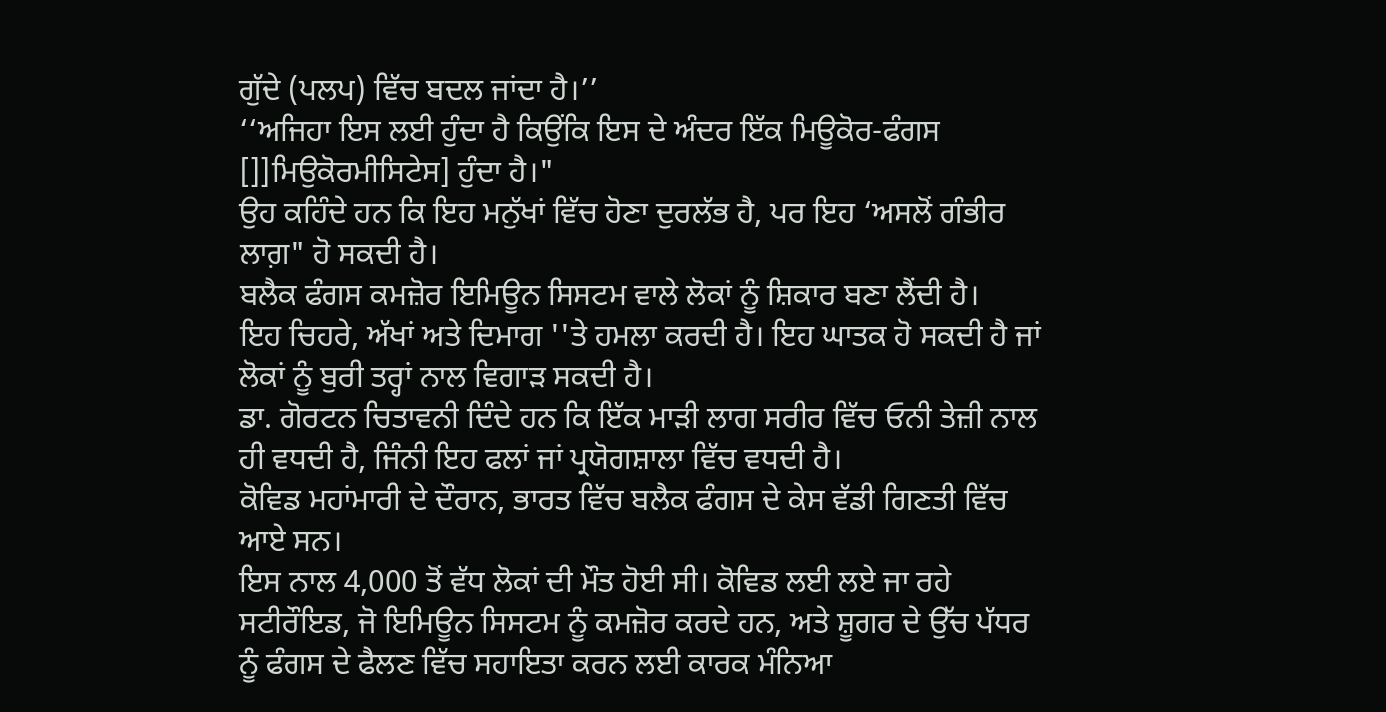ਗੁੱਦੇ (ਪਲਪ) ਵਿੱਚ ਬਦਲ ਜਾਂਦਾ ਹੈ।’’
‘‘ਅਜਿਹਾ ਇਸ ਲਈ ਹੁੰਦਾ ਹੈ ਕਿਉਂਕਿ ਇਸ ਦੇ ਅੰਦਰ ਇੱਕ ਮਿਊਕੋਰ-ਫੰਗਸ []]ਮਿਉਕੋਰਮੀਸਿਟੇਸ] ਹੁੰਦਾ ਹੈ।"
ਉਹ ਕਹਿੰਦੇ ਹਨ ਕਿ ਇਹ ਮਨੁੱਖਾਂ ਵਿੱਚ ਹੋਣਾ ਦੁਰਲੱਭ ਹੈ, ਪਰ ਇਹ ‘ਅਸਲੋਂ ਗੰਭੀਰ ਲਾਗ਼" ਹੋ ਸਕਦੀ ਹੈ।
ਬਲੈਕ ਫੰਗਸ ਕਮਜ਼ੋਰ ਇਮਿਊਨ ਸਿਸਟਮ ਵਾਲੇ ਲੋਕਾਂ ਨੂੰ ਸ਼ਿਕਾਰ ਬਣਾ ਲੈਂਦੀ ਹੈ।
ਇਹ ਚਿਹਰੇ, ਅੱਖਾਂ ਅਤੇ ਦਿਮਾਗ ''ਤੇ ਹਮਲਾ ਕਰਦੀ ਹੈ। ਇਹ ਘਾਤਕ ਹੋ ਸਕਦੀ ਹੈ ਜਾਂ ਲੋਕਾਂ ਨੂੰ ਬੁਰੀ ਤਰ੍ਹਾਂ ਨਾਲ ਵਿਗਾੜ ਸਕਦੀ ਹੈ।
ਡਾ. ਗੋਰਟਨ ਚਿਤਾਵਨੀ ਦਿੰਦੇ ਹਨ ਕਿ ਇੱਕ ਮਾੜੀ ਲਾਗ ਸਰੀਰ ਵਿੱਚ ਓਨੀ ਤੇਜ਼ੀ ਨਾਲ ਹੀ ਵਧਦੀ ਹੈ, ਜਿੰਨੀ ਇਹ ਫਲਾਂ ਜਾਂ ਪ੍ਰਯੋਗਸ਼ਾਲਾ ਵਿੱਚ ਵਧਦੀ ਹੈ।
ਕੋਵਿਡ ਮਹਾਂਮਾਰੀ ਦੇ ਦੌਰਾਨ, ਭਾਰਤ ਵਿੱਚ ਬਲੈਕ ਫੰਗਸ ਦੇ ਕੇਸ ਵੱਡੀ ਗਿਣਤੀ ਵਿੱਚ ਆਏ ਸਨ।
ਇਸ ਨਾਲ 4,000 ਤੋਂ ਵੱਧ ਲੋਕਾਂ ਦੀ ਮੌਤ ਹੋਈ ਸੀ। ਕੋਵਿਡ ਲਈ ਲਏ ਜਾ ਰਹੇ ਸਟੀਰੌਇਡ, ਜੋ ਇਮਿਊਨ ਸਿਸਟਮ ਨੂੰ ਕਮਜ਼ੋਰ ਕਰਦੇ ਹਨ, ਅਤੇ ਸ਼ੂਗਰ ਦੇ ਉੱਚ ਪੱਧਰ ਨੂੰ ਫੰਗਸ ਦੇ ਫੈਲਣ ਵਿੱਚ ਸਹਾਇਤਾ ਕਰਨ ਲਈ ਕਾਰਕ ਮੰਨਿਆ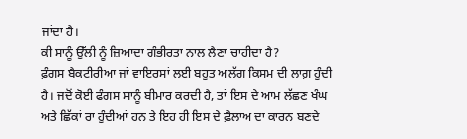ਜਾਂਦਾ ਹੈ।
ਕੀ ਸਾਨੂੰ ਉੱਲੀ ਨੂੰ ਜ਼ਿਆਦਾ ਗੰਭੀਰਤਾ ਨਾਲ ਲੈਣਾ ਚਾਹੀਦਾ ਹੈ?
ਫ਼ੰਗਸ ਬੈਕਟੀਰੀਆ ਜਾਂ ਵਾਇਰਸਾਂ ਲਈ ਬਹੁਤ ਅਲੱਗ ਕਿਸਮ ਦੀ ਲਾਗ਼ ਹੁੰਦੀ ਹੈ। ਜਦੋਂ ਕੋਈ ਫੰਗਸ ਸਾਨੂੰ ਬੀਮਾਰ ਕਰਦੀ ਹੈ, ਤਾਂ ਇਸ ਦੇ ਆਮ ਲੱਛਣ ਖੰਘ ਅਤੇ ਛਿੱਕਾਂ ਰਾ ਹੁੰਦੀਆਂ ਹਨ ਤੇ ਇਹ ਹੀ ਇਸ ਦੇ ਫ਼ੈਲਾਅ ਦਾ ਕਾਰਨ ਬਣਦੇ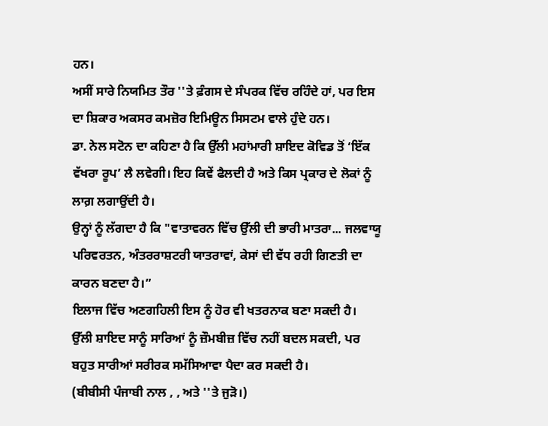ਹਨ।
ਅਸੀਂ ਸਾਰੇ ਨਿਯਮਿਤ ਤੌਰ ''ਤੇ ਫ਼ੰਗਸ ਦੇ ਸੰਪਰਕ ਵਿੱਚ ਰਹਿੰਦੇ ਹਾਂ, ਪਰ ਇਸ ਦਾ ਸ਼ਿਕਾਰ ਅਕਸਰ ਕਮਜ਼ੋਰ ਇਮਿਊਨ ਸਿਸਟਮ ਵਾਲੇ ਹੁੰਦੇ ਹਨ।
ਡਾ. ਨੇਲ ਸਟੋਨ ਦਾ ਕਹਿਣਾ ਹੈ ਕਿ ਉੱਲੀ ਮਹਾਂਮਾਰੀ ਸ਼ਾਇਦ ਕੋਵਿਡ ਤੋਂ ‘ਇੱਕ ਵੱਖਰਾ ਰੂਪ’ ਲੈ ਲਵੇਗੀ। ਇਹ ਕਿਵੇਂ ਫੈਲਦੀ ਹੈ ਅਤੇ ਕਿਸ ਪ੍ਰਕਾਰ ਦੇ ਲੋਕਾਂ ਨੂੰ ਲਾਗ਼ ਲਗਾਉਂਦੀ ਹੈ।
ਉਨ੍ਹਾਂ ਨੂੰ ਲੱਗਦਾ ਹੈ ਕਿ "ਵਾਤਾਵਰਨ ਵਿੱਚ ਉੱਲੀ ਦੀ ਭਾਰੀ ਮਾਤਰਾ... ਜਲਵਾਯੂ ਪਰਿਵਰਤਨ, ਅੰਤਰਰਾਸ਼ਟਰੀ ਯਾਤਰਾਵਾਂ, ਕੇਸਾਂ ਦੀ ਵੱਧ ਰਹੀ ਗਿਣਤੀ ਦਾ ਕਾਰਨ ਬਣਦਾ ਹੈ।”
ਇਲਾਜ ਵਿੱਚ ਅਣਗਹਿਲੀ ਇਸ ਨੂੰ ਹੋਰ ਵੀ ਖਤਰਨਾਕ ਬਣਾ ਸਕਦੀ ਹੈ।
ਉੱਲੀ ਸ਼ਾਇਦ ਸਾਨੂੰ ਸਾਰਿਆਂ ਨੂੰ ਜ਼ੌਮਬੀਜ਼ ਵਿੱਚ ਨਹੀਂ ਬਦਲ ਸਕਦੀ, ਪਰ ਬਹੁਤ ਸਾਰੀਆਂ ਸਰੀਰਕ ਸਮੱਸਿਆਵਾ ਪੈਦਾ ਕਰ ਸਕਦੀ ਹੈ।
(ਬੀਬੀਸੀ ਪੰਜਾਬੀ ਨਾਲ , , ਅਤੇ ''ਤੇ ਜੁੜੋ।)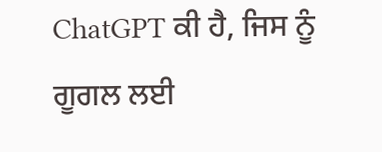ChatGPT ਕੀ ਹੈ, ਜਿਸ ਨੂੰ ਗੂਗਲ ਲਈ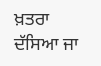ਖ਼ਤਰਾ ਦੱਸਿਆ ਜਾ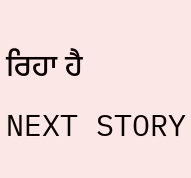ਰਿਹਾ ਹੈ
NEXT STORY